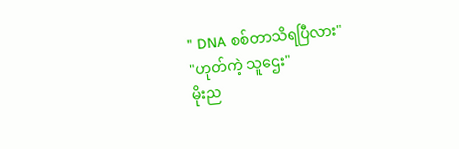" DNA စစ်တာသိရပြီလား"
"ဟုတ်ကဲ့ သူဌေး"
မိုးည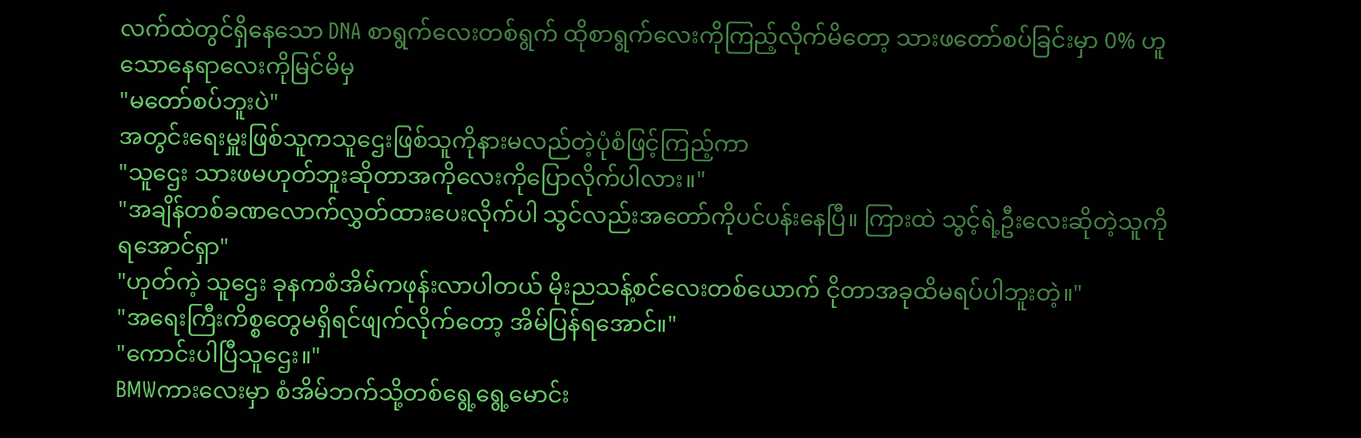လက်ထဲတွင်ရှိနေသော DNA စာရွက်လေးတစ်ရွက် ထိုစာရွက်လေးကိုကြည့်လိုက်မိတော့ သားဖတော်စပ်ခြင်းမှာ 0% ဟူသောနေရာလေးကိုမြင်မိမှ
"မတော်စပ်ဘူးပဲ"
အတွင်းရေးမှူးဖြစ်သူကသူဌေးဖြစ်သူကိုနားမလည်တဲ့ပုံစံဖြင့်ကြည့်ကာ
"သူဌေး သားဖမဟုတ်ဘူးဆိုတာအကိုလေးကိုပြောလိုက်ပါလား။"
"အချိန်တစ်ခဏလောက်လွှတ်ထားပေးလိုက်ပါ သွင်လည်းအတော်ကိုပင်ပန်းနေပြီ။ ကြားထဲ သွင့်ရဲ့ဦးလေးဆိုတဲ့သူကိုရအောင်ရှာ"
"ဟုတ်ကဲ့ သူဌေး ခုနကစံအိမ်ကဖုန်းလာပါတယ် မိုးညသန့်စင်လေးတစ်ယောက် ငိုတာအခုထိမရပ်ပါဘူးတဲ့။"
"အရေးကြီးကိစ္စတွေမရှိရင်ဖျက်လိုက်တော့ အိမ်ပြန်ရအောင်။"
"ကောင်းပါပြီသူဌေး။"
BMWကားလေးမှာ စံအိမ်ဘက်သို့တစ်ရွေ့ရွေ့မောင်း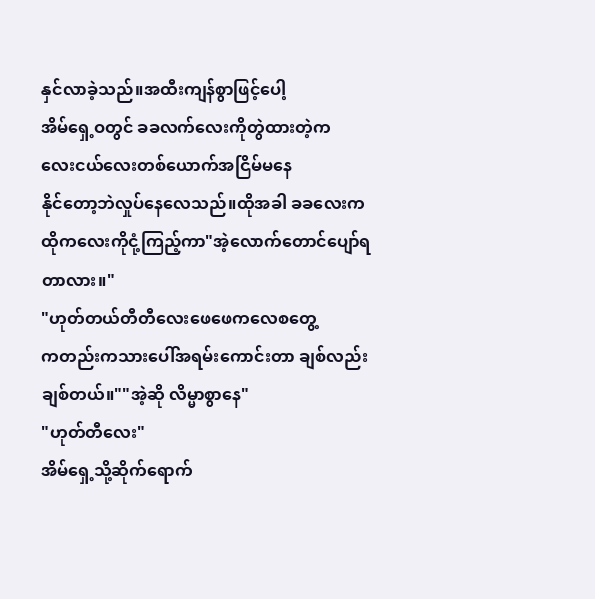နှင်လာခဲ့သည်။အထီးကျန်စွာဖြင့်ပေါ့
အိမ်ရှေ့ဝတွင် ခခလက်လေးကိုတွဲထားတဲ့က
လေးငယ်လေးတစ်ယောက်အငြိမ်မနေ
နိုင်တော့ဘဲလှုပ်နေလေသည်။ထိုအခါ ခခလေးကထိုကလေးကိုငုံ့ကြည့်ကာ"အဲ့လောက်တောင်ပျော်ရတာလား။"
"ဟုတ်တယ်တီတီလေးဖေဖေကလေစတွေ့
ကတည်းကသားပေါ်အရမ်းကောင်းတာ ချစ်လည်းချစ်တယ်။""အဲ့ဆို လိမ္မာစွာနေ"
"ဟုတ်တီလေး"
အိမ်ရှေ့သို့ဆိုက်ရောက်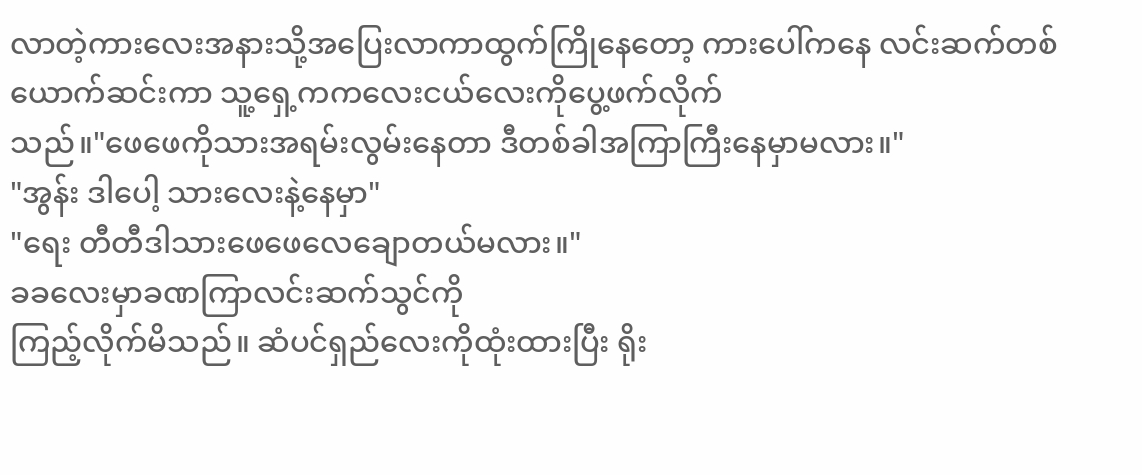လာတဲ့ကားလေးအနားသို့အပြေးလာကာထွက်ကြိုနေတော့ ကားပေါ်ကနေ လင်းဆက်တစ်ယောက်ဆင်းကာ သူ့ရှေ့ကကလေးငယ်လေးကိုပွေ့ဖက်လိုက်
သည်။"ဖေဖေကိုသားအရမ်းလွမ်းနေတာ ဒီတစ်ခါအကြာကြီးနေမှာမလား။"
"အွန်း ဒါပေါ့ သားလေးနဲ့နေမှာ"
"ရေး တီတီဒါသားဖေဖေလေချောတယ်မလား။"
ခခလေးမှာခဏကြာလင်းဆက်သွင်ကို
ကြည့်လိုက်မိသည်။ ဆံပင်ရှည်လေးကိုထုံးထားပြီး ရိုး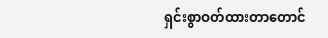ရှင်းစွာဝတ်ထားတာတောင်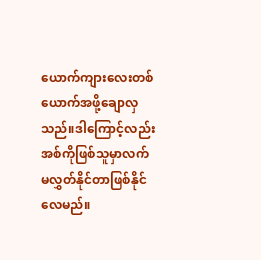ယောက်ကျားလေးတစ်ယောက်အဖို့ချောလှသည်။ဒါကြောင့်လည်းအစ်ကိုဖြစ်သူမှာလက်
မလွှတ်နိုင်တာဖြစ်နိုင်လေမည်။